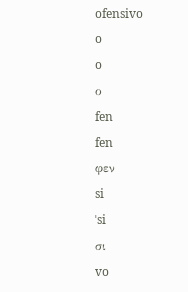ofensivo
o
o
ο
fen
fen
φεν
si
ˈsi
σι
vo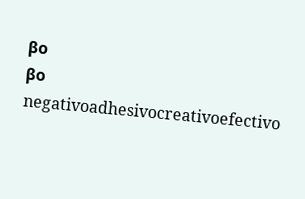βo
βο
negativoadhesivocreativoefectivo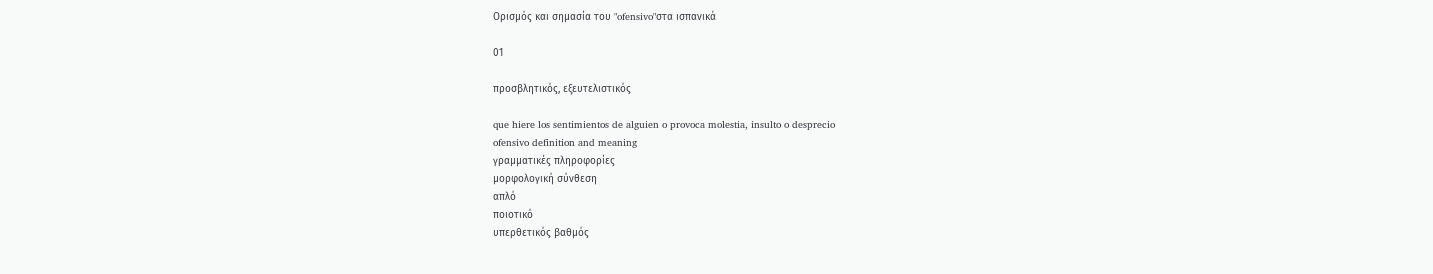Ορισμός και σημασία του "ofensivo"στα ισπανικά

01

προσβλητικός, εξευτελιστικός

que hiere los sentimientos de alguien o provoca molestia, insulto o desprecio
ofensivo definition and meaning
γραμματικές πληροφορίες
μορφολογική σύνθεση
απλό
ποιοτικό
υπερθετικός βαθμός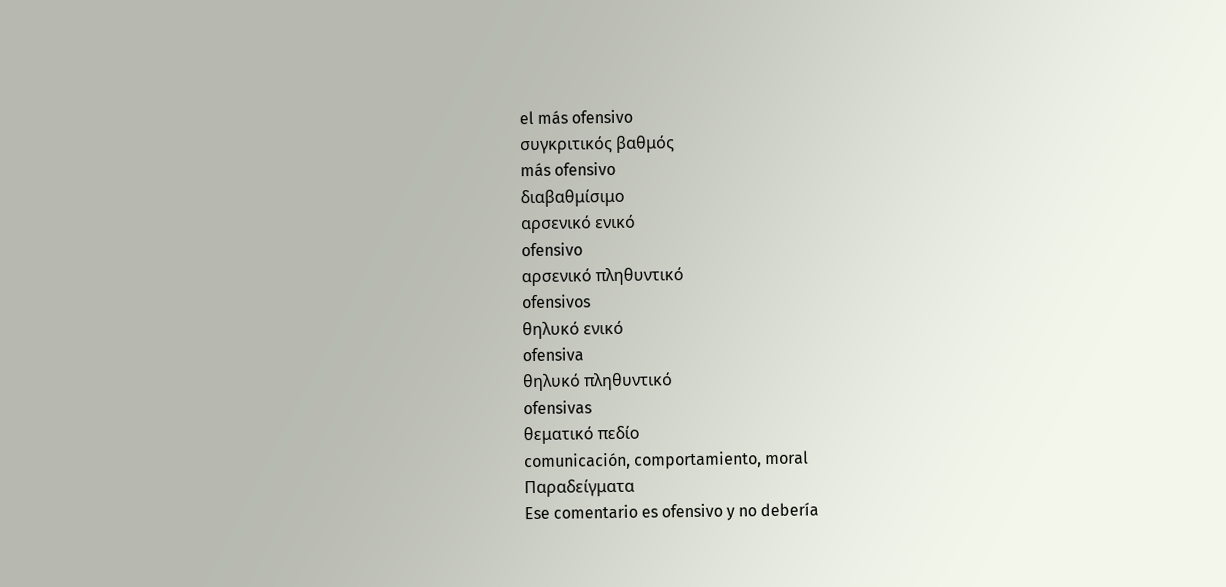el más ofensivo
συγκριτικός βαθμός
más ofensivo
διαβαθμίσιμο
αρσενικό ενικό
ofensivo
αρσενικό πληθυντικό
ofensivos
θηλυκό ενικό
ofensiva
θηλυκό πληθυντικό
ofensivas
θεματικό πεδίο
comunicación, comportamiento, moral
Παραδείγματα
Ese comentario es ofensivo y no debería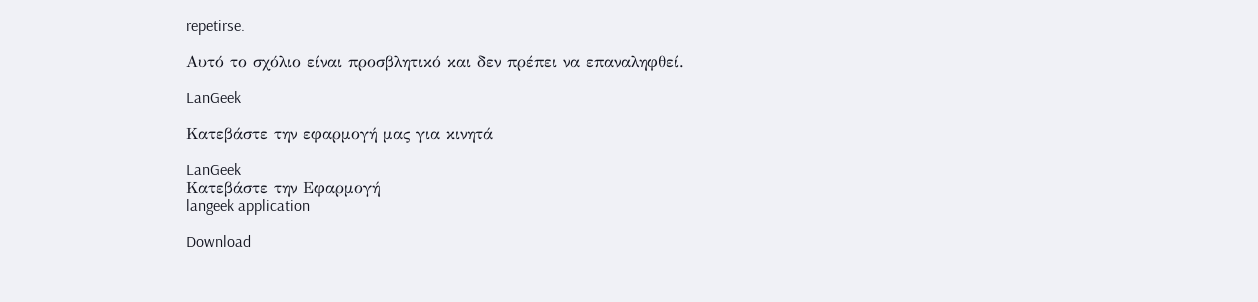repetirse.

Αυτό το σχόλιο είναι προσβλητικό και δεν πρέπει να επαναληφθεί.

LanGeek

Κατεβάστε την εφαρμογή μας για κινητά

LanGeek
Κατεβάστε την Εφαρμογή
langeek application

Download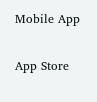Mobile App

App Store